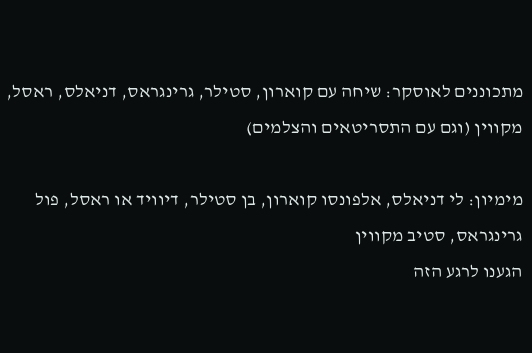מתכוננים לאוסקר: שיחה עם קוארון, סטילר, גרינגראס, דניאלס, ראסל, מקווין (וגם עם התסריטאים והצלמים)

מימיון: לי דניאלס, אלפונסו קוארון, בן סטילר, דיוויד או ראסל, פול גרינגראס, סטיב מקווין
הגענו לרגע הזה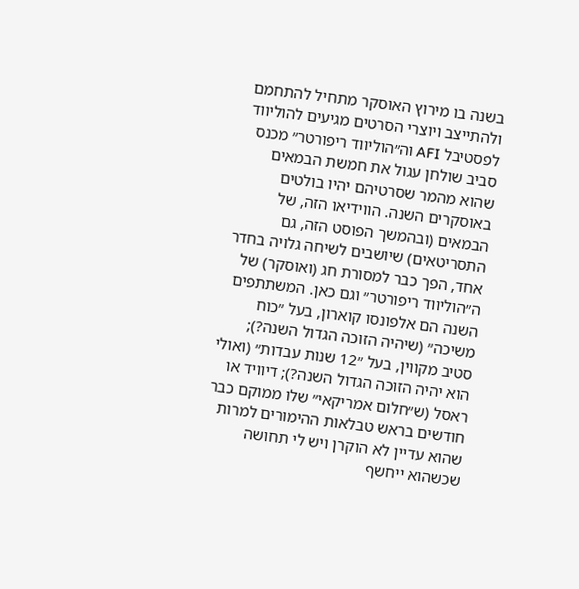בשנה בו מירוץ האוסקר מתחיל להתחמם ולהתייצב ויוצרי הסרטים מגיעים להוליווד לפסטיבל AFI וה״הוליווד ריפורטר״ מכנס סביב שולחן עגול את חמשת הבמאים שהוא מהמר שסרטיהם יהיו בולטים באוסקרים השנה. הווידיאו הזה, של הבמאים (ובהמשך הפוסט הזה, גם התסריטאים) שיושבים לשיחה גלויה בחדר אחד, הפך כבר למסורת חג (ואוסקר) של ה״הוליווד ריפורטר״ וגם כאן. המשתתפים השנה הם אלפונסו קוארון, בעל ״כוח משיכה״ (שיהיה הזוכה הגדול השנה?); סטיב מקווין, בעל ״12 שנות עבדות״ (ואולי הוא יהיה הזוכה הגדול השנה?); דיוויד או ראסל (ש״חלום אמריקאי״ שלו ממוקם כבר חודשים בראש טבלאות ההימורים למרות שהוא עדיין לא הוקרן ויש לי תחושה שכשהוא ייחשף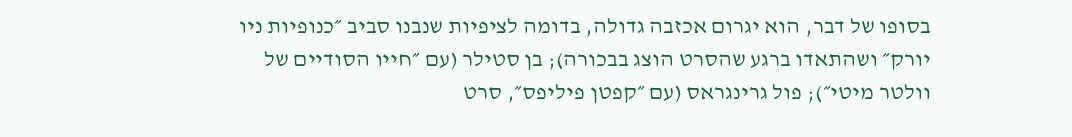בסופו של דבר, הוא יגרום אכזבה גדולה, בדומה לציפיות שנבנו סביב ״כנופיות ניו יורק״ ושהתאדו ברגע שהסרט הוצג בבכורה); בן סטילר (עם ״חייו הסודיים של וולטר מיטי״); פול גרינגראס (עם ״קפטן פיליפס״, סרט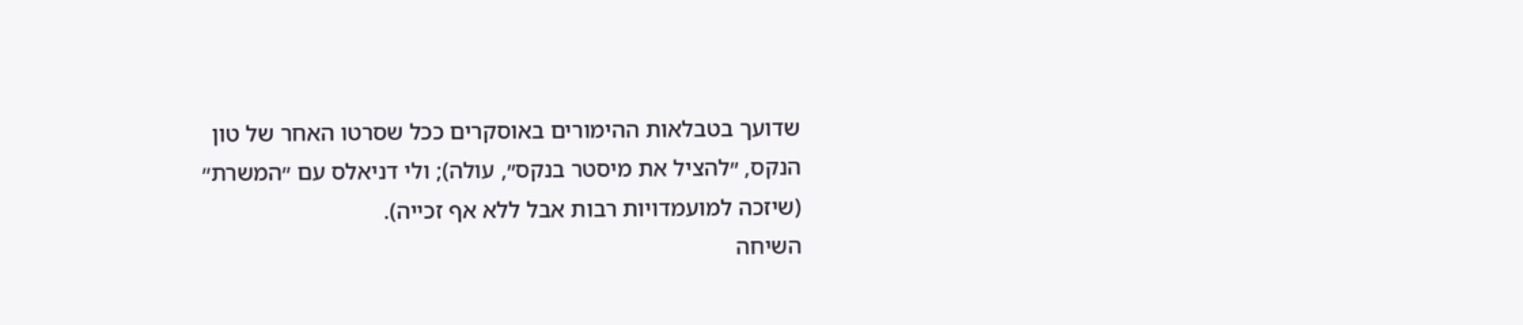שדועך בטבלאות ההימורים באוסקרים ככל שסרטו האחר של טון הנקס, ״להציל את מיסטר בנקס״, עולה); ולי דניאלס עם ״המשרת״ (שיזכה למועמדויות רבות אבל ללא אף זכייה).
השיחה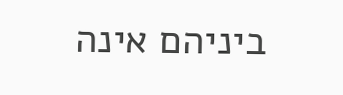ביניהם אינה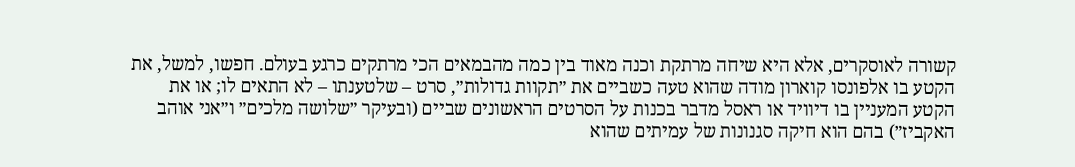קשורה לאוסקרים, אלא היא שיחה מרתקת וכנה מאוד בין כמה מהבמאים הכי מרתקים כרגע בעולם. חפשו, למשל, את הקטע בו אלפונסו קוארון מודה שהוא טעה כשביים את ״תקוות גדולות״, סרט – שלטענתו – לא התאים לו; או את הקטע המעניין בו דיוויד או ראסל מדבר בכנות על הסרטים הראשונים שביים (ובעיקר ״שלושה מלכים״ ו״אני אוהב האקביז״) בהם הוא חיקה סגנונות של עמיתים שהוא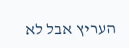העריץ אבל לא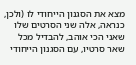מצא את הסגנון הייחודי לו (ולכן, כנראה, אלה שני הסרטים שלו שאני הכי אוהב, להבדיל מכל שאר סרטיו, עם הסגנון הייחודי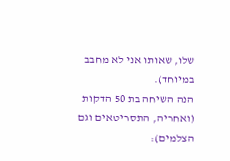שלו, שאותו אני לא מחבב במיוחד).
הנה השיחה בת 50 הדקות (ואחריה, התסריטאים וגם הצלמים):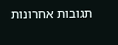תגובות אחרונות